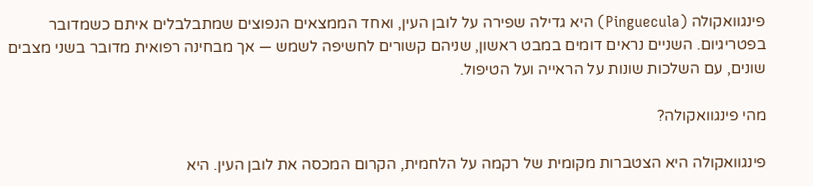פינגוואקולה (Pinguecula) היא גדילה שפירה על לובן העין, ואחד הממצאים הנפוצים שמתבלבלים איתם כשמדובר בפטריגיום. השניים נראים דומים במבט ראשון, שניהם קשורים לחשיפה לשמש — אך מבחינה רפואית מדובר בשני מצבים שונים, עם השלכות שונות על הראייה ועל הטיפול.

מהי פינגוואקולה?

פינגוואקולה היא הצטברות מקומית של רקמה על הלחמית, הקרום המכסה את לובן העין. היא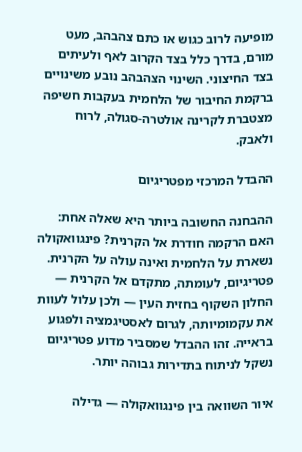מופיעה לרוב כגוש או כתם צהבהב, מעט מורם, בדרך כלל בצד הקרוב לאף ולעיתים בצד החיצוני. השינוי הצהבהב נובע משינויים ברקמת החיבור של הלחמית בעקבות חשיפה מצטברת לקרינה אולטרה-סגולה, לרוח ולאבק.

ההבדל המרכזי מפטריגיום

ההבחנה החשובה ביותר היא שאלה אחת: האם הרקמה חודרת אל הקרנית? פינגוואקולה נשארת על הלחמית ואינה עולה על הקרנית. פטריגיום, לעומתה, מתקדם אל הקרנית — החלון השקוף בחזית העין — ולכן עלול לעוות את עקמומיותה, לגרום לאסטיגמציה ולפגוע בראייה. זהו ההבדל שמסביר מדוע פטריגיום נשקל לניתוח בתדירות גבוהה יותר.

איור השוואה בין פינגוואקולה — גדילה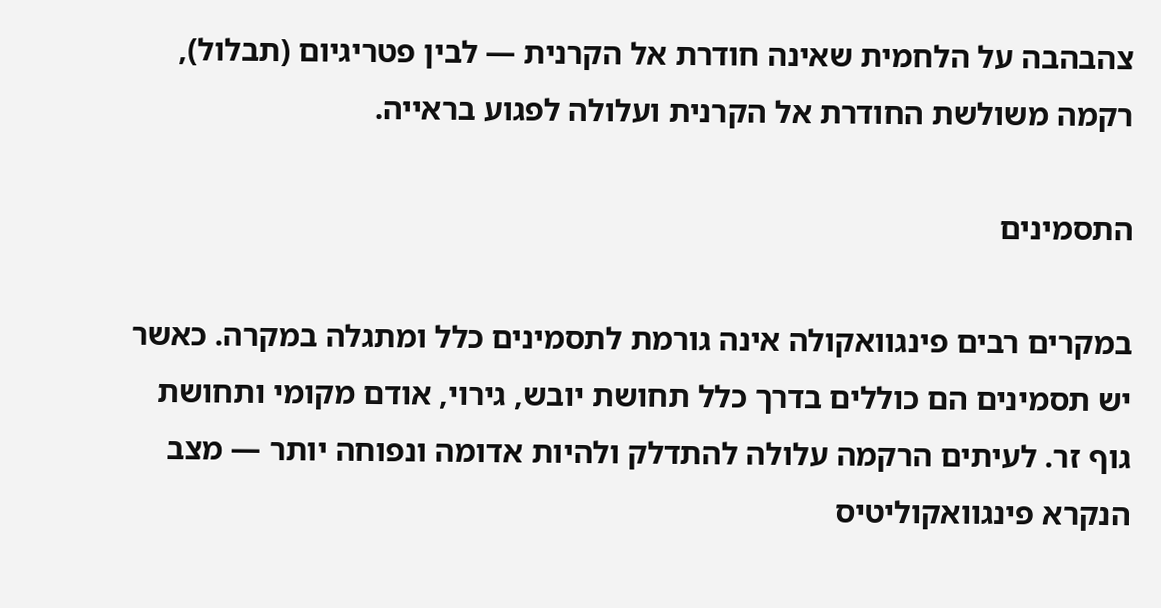צהבהבה על הלחמית שאינה חודרת אל הקרנית — לבין פטריגיום (תבלול), רקמה משולשת החודרת אל הקרנית ועלולה לפגוע בראייה.

התסמינים

במקרים רבים פינגוואקולה אינה גורמת לתסמינים כלל ומתגלה במקרה. כאשר יש תסמינים הם כוללים בדרך כלל תחושת יובש, גירוי, אודם מקומי ותחושת גוף זר. לעיתים הרקמה עלולה להתדלק ולהיות אדומה ונפוחה יותר — מצב הנקרא פינגוואקוליטיס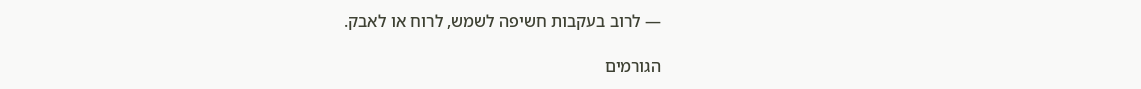— לרוב בעקבות חשיפה לשמש, לרוח או לאבק.

הגורמים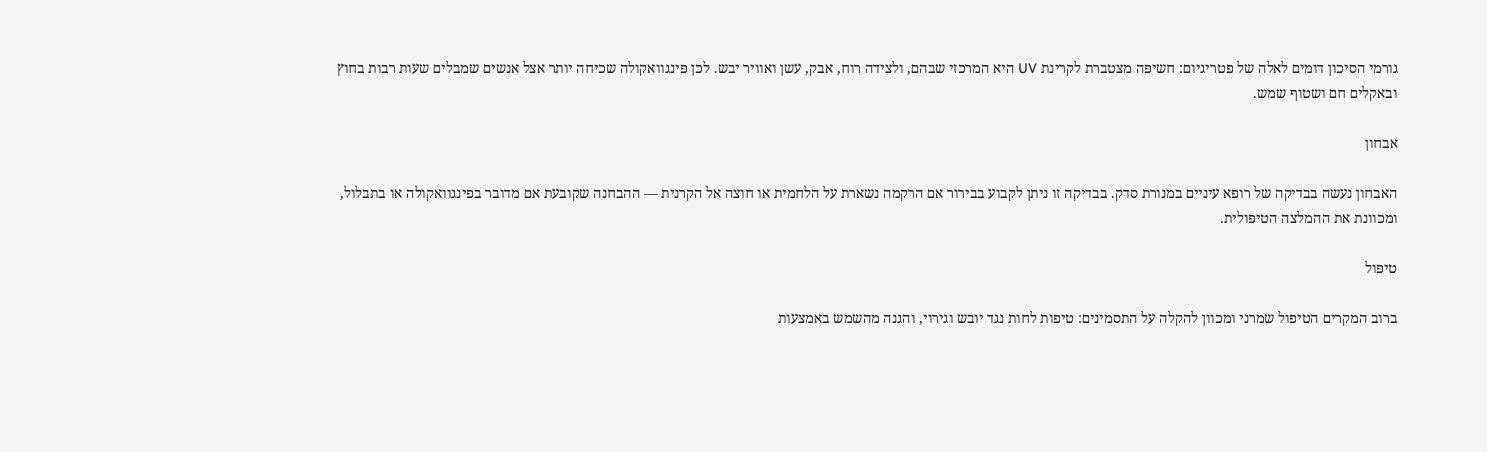גורמי הסיכון דומים לאלה של פטריגיום: חשיפה מצטברת לקרינת UV היא המרכזי שבהם, ולצידה רוח, אבק, עשן ואוויר יבש. לכן פינגוואקולה שכיחה יותר אצל אנשים שמבלים שעות רבות בחוץ ובאקלים חם ושטוף שמש.

אבחון

האבחון נעשה בבדיקה של רופא עיניים במנורת סדק. בבדיקה זו ניתן לקבוע בבירור אם הרקמה נשארת על הלחמית או חוצה אל הקרנית — ההבחנה שקובעת אם מדובר בפינגוואקולה או בתבלול, ומכוונת את ההמלצה הטיפולית.

טיפול

ברוב המקרים הטיפול שמרני ומכוון להקלה על התסמינים: טיפות לחות נגד יובש וגירוי, והגנה מהשמש באמצעות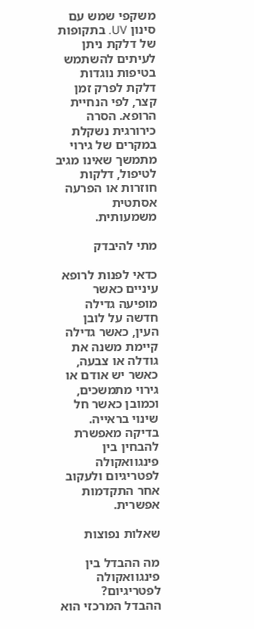משקפי שמש עם סינון UV. בתקופות של דלקת ניתן לעיתים להשתמש בטיפות נוגדות דלקת לפרק זמן קצר, לפי הנחיית הרופא. הסרה כירורגית נשקלת במקרים של גירוי מתמשך שאינו מגיב לטיפול, דלקות חוזרות או הפרעה אסתטית משמעותית.

מתי להיבדק

כדאי לפנות לרופא עיניים כאשר מופיעה גדילה חדשה על לובן העין, כאשר גדילה קיימת משנה את גודלה או צבעה, כאשר יש אודם או גירוי מתמשכים, וכמובן כאשר חל שינוי בראייה. בדיקה מאפשרת להבחין בין פינגוואקולה לפטריגיום ולעקוב אחר התקדמות אפשרית.

שאלות נפוצות

מה ההבדל בין פינגוואקולה לפטריגיום?
ההבדל המרכזי הוא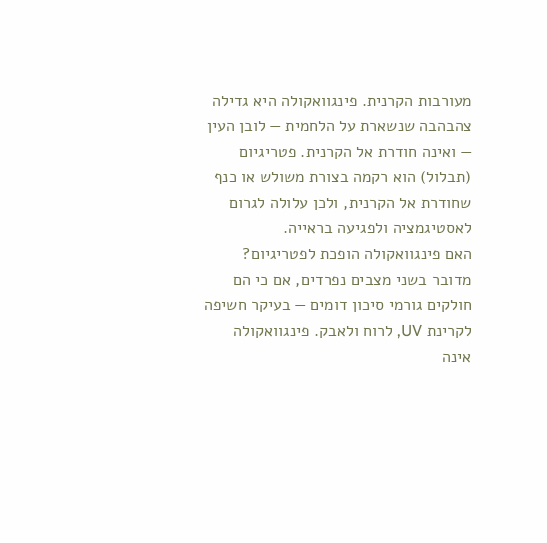מעורבות הקרנית. פינגוואקולה היא גדילה צהבהבה שנשארת על הלחמית — לובן העין — ואינה חודרת אל הקרנית. פטריגיום (תבלול) הוא רקמה בצורת משולש או כנף שחודרת אל הקרנית, ולכן עלולה לגרום לאסטיגמציה ולפגיעה בראייה.
האם פינגוואקולה הופכת לפטריגיום?
מדובר בשני מצבים נפרדים, אם כי הם חולקים גורמי סיכון דומים — בעיקר חשיפה לקרינת UV, לרוח ולאבק. פינגוואקולה אינה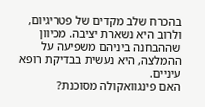בהכרח שלב מקדים של פטריגיום, ולרוב היא נשארת יציבה. מכיוון שההבחנה ביניהם משפיעה על ההמלצה, היא נעשית בבדיקת רופא עיניים.
האם פינגוואקולה מסוכנת?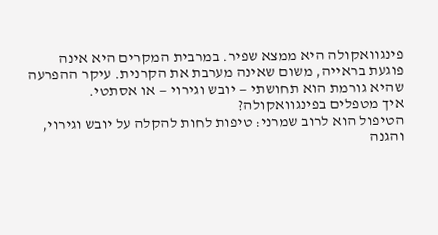פינגוואקולה היא ממצא שפיר. במרבית המקרים היא אינה פוגעת בראייה, משום שאינה מערבת את הקרנית. עיקר ההפרעה שהיא גורמת הוא תחושתי — יובש וגירוי — או אסתטי.
איך מטפלים בפינגוואקולה?
הטיפול הוא לרוב שמרני: טיפות לחות להקלה על יובש וגירוי, והגנה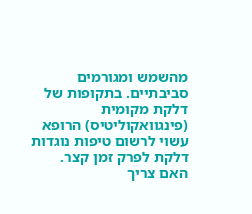מהשמש ומגורמים סביבתיים. בתקופות של דלקת מקומית (פינגוואקוליטיס) הרופא עשוי לרשום טיפות נוגדות דלקת לפרק זמן קצר.
האם צריך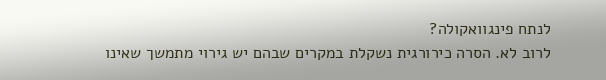לנתח פינגוואקולה?
לרוב לא. הסרה כירורגית נשקלת במקרים שבהם יש גירוי מתמשך שאינו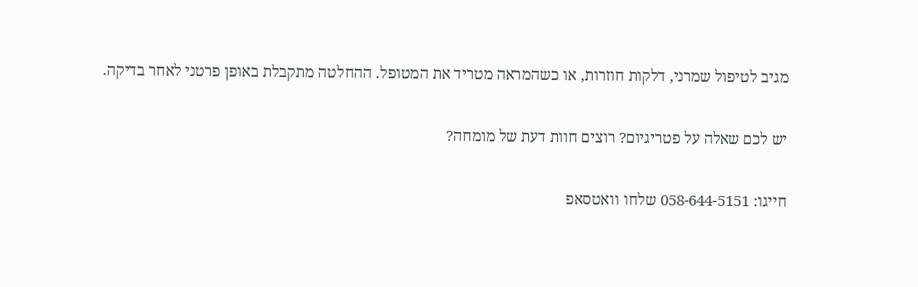מגיב לטיפול שמרני, דלקות חוזרות, או כשהמראה מטריד את המטופל. ההחלטה מתקבלת באופן פרטני לאחר בדיקה.

יש לכם שאלה על פטריגיום? רוצים חוות דעת של מומחה?

חייגו: 058-644-5151 שלחו וואטסאפ